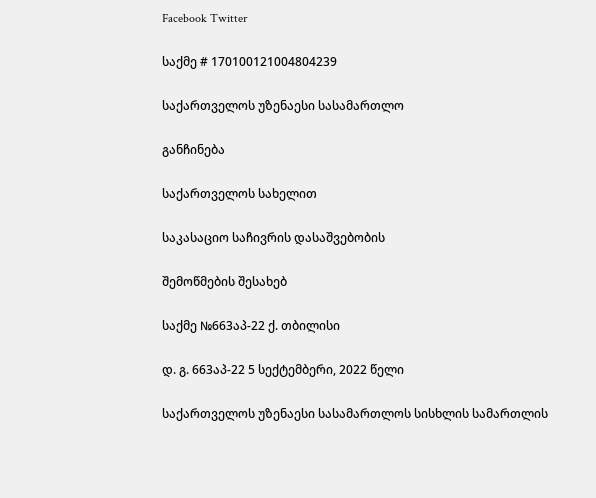Facebook Twitter

საქმე # 170100121004804239

საქართველოს უზენაესი სასამართლო

განჩინება

საქართველოს სახელით

საკასაციო საჩივრის დასაშვებობის

შემოწმების შესახებ

საქმე №663აპ-22 ქ. თბილისი

დ. გ. 663აპ-22 5 სექტემბერი, 2022 წელი

საქართველოს უზენაესი სასამართლოს სისხლის სამართლის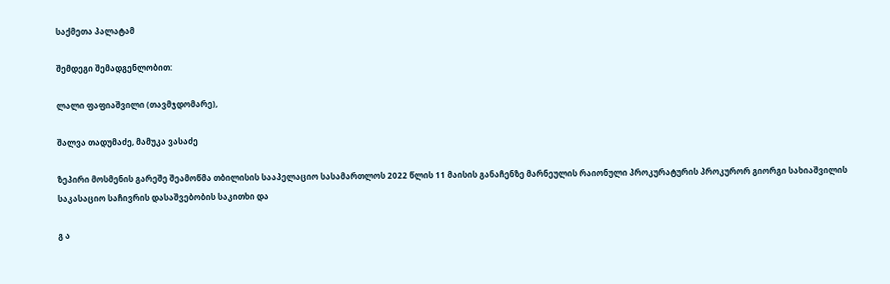საქმეთა პალატამ

შემდეგი შემადგენლობით:

ლალი ფაფიაშვილი (თავმჯდომარე),

შალვა თადუმაძე, მამუკა ვასაძე

ზეპირი მოსმენის გარეშე შეამოწმა თბილისის სააპელაციო სასამართლოს 2022 წლის 11 მაისის განაჩენზე მარნეულის რაიონული პროკურატურის პროკურორ გიორგი სახიაშვილის საკასაციო საჩივრის დასაშვებობის საკითხი და

გ ა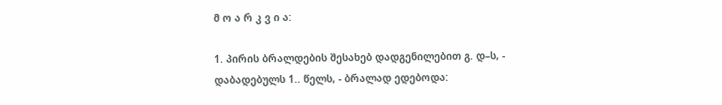მ ო ა რ კ ვ ი ა:

1. პირის ბრალდების შესახებ დადგენილებით გ. დ–ს, - დაბადებულს 1.. წელს, - ბრალად ედებოდა: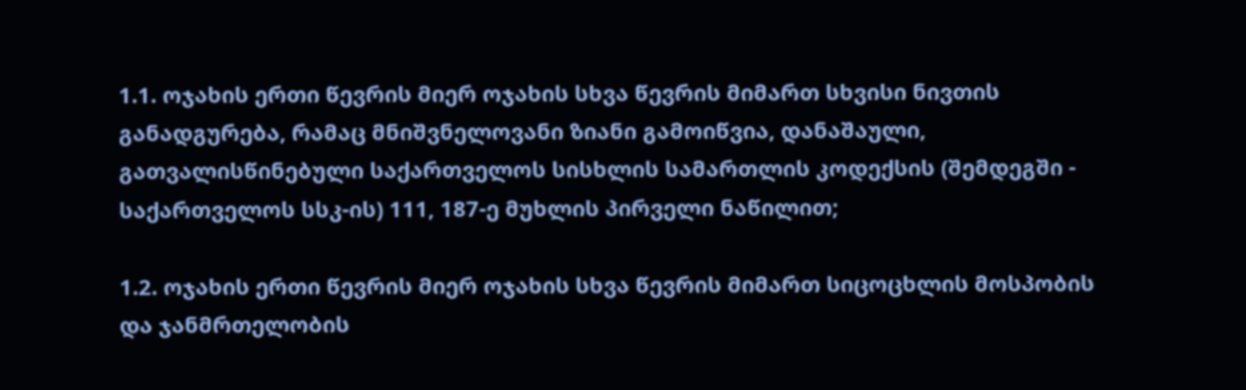1.1. ოჯახის ერთი წევრის მიერ ოჯახის სხვა წევრის მიმართ სხვისი ნივთის განადგურება, რამაც მნიშვნელოვანი ზიანი გამოიწვია, დანაშაული, გათვალისწინებული საქართველოს სისხლის სამართლის კოდექსის (შემდეგში - საქართველოს სსკ-ის) 111, 187-ე მუხლის პირველი ნაწილით;

1.2. ოჯახის ერთი წევრის მიერ ოჯახის სხვა წევრის მიმართ სიცოცხლის მოსპობის და ჯანმრთელობის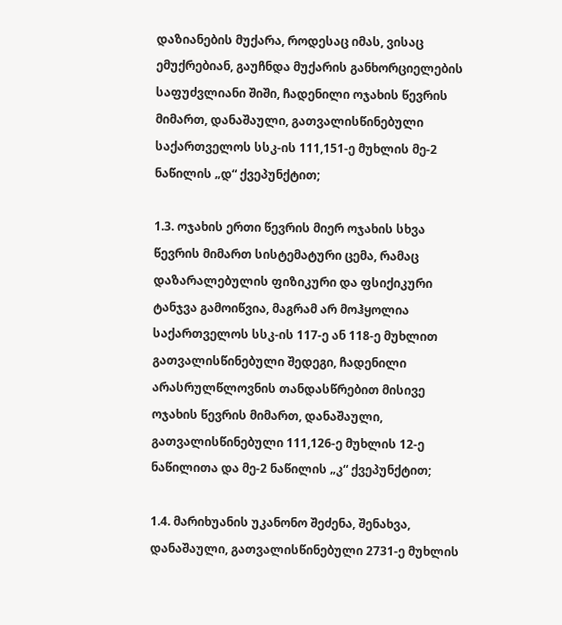დაზიანების მუქარა, როდესაც იმას, ვისაც ემუქრებიან, გაუჩნდა მუქარის განხორციელების საფუძვლიანი შიში, ჩადენილი ოჯახის წევრის მიმართ, დანაშაული, გათვალისწინებული საქართველოს სსკ-ის 111,151-ე მუხლის მე-2 ნაწილის „დ“ ქვეპუნქტით;

1.3. ოჯახის ერთი წევრის მიერ ოჯახის სხვა წევრის მიმართ სისტემატური ცემა, რამაც დაზარალებულის ფიზიკური და ფსიქიკური ტანჯვა გამოიწვია, მაგრამ არ მოჰყოლია საქართველოს სსკ-ის 117-ე ან 118-ე მუხლით გათვალისწინებული შედეგი, ჩადენილი არასრულწლოვნის თანდასწრებით მისივე ოჯახის წევრის მიმართ, დანაშაული, გათვალისწინებული 111,126-ე მუხლის 12-ე ნაწილითა და მე-2 ნაწილის „კ“ ქვეპუნქტით;

1.4. მარიხუანის უკანონო შეძენა, შენახვა, დანაშაული, გათვალისწინებული 2731-ე მუხლის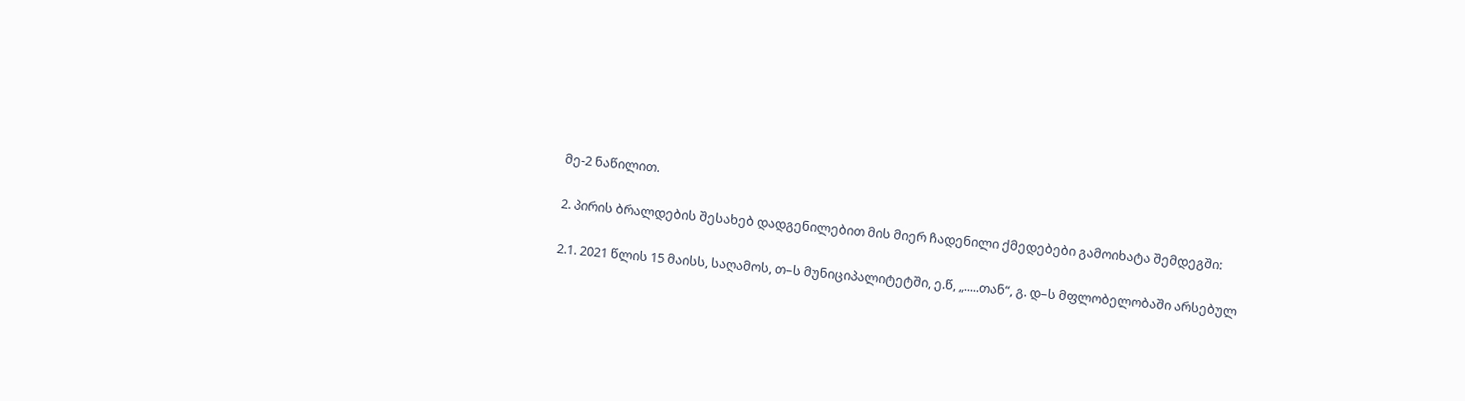მე-2 ნაწილით.

2. პირის ბრალდების შესახებ დადგენილებით მის მიერ ჩადენილი ქმედებები გამოიხატა შემდეგში:

2.1. 2021 წლის 15 მაისს, საღამოს, თ–ს მუნიციპალიტეტში, ე.წ, „.....თან“, გ. დ–ს მფლობელობაში არსებულ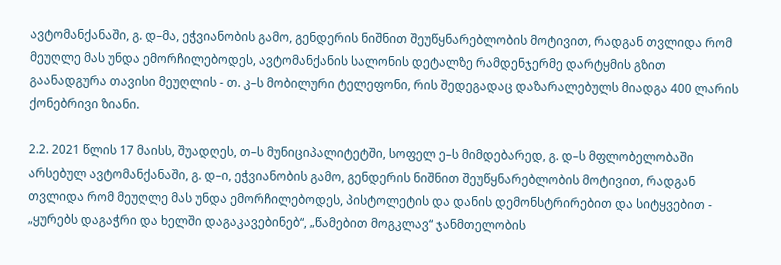ავტომანქანაში, გ. დ–მა, ეჭვიანობის გამო, გენდერის ნიშნით შეუწყნარებლობის მოტივით, რადგან თვლიდა რომ მეუღლე მას უნდა ემორჩილებოდეს, ავტომანქანის სალონის დეტალზე რამდენჯერმე დარტყმის გზით გაანადგურა თავისი მეუღლის - თ. კ–ს მობილური ტელეფონი, რის შედეგადაც დაზარალებულს მიადგა 400 ლარის ქონებრივი ზიანი.

2.2. 2021 წლის 17 მაისს, შუადღეს, თ–ს მუნიციპალიტეტში, სოფელ ე–ს მიმდებარედ, გ. დ–ს მფლობელობაში არსებულ ავტომანქანაში, გ. დ–ი, ეჭვიანობის გამო, გენდერის ნიშნით შეუწყნარებლობის მოტივით, რადგან თვლიდა რომ მეუღლე მას უნდა ემორჩილებოდეს, პისტოლეტის და დანის დემონსტრირებით და სიტყვებით - „ყურებს დაგაჭრი და ხელში დაგაკავებინებ“, „წამებით მოგკლავ“ ჯანმთელობის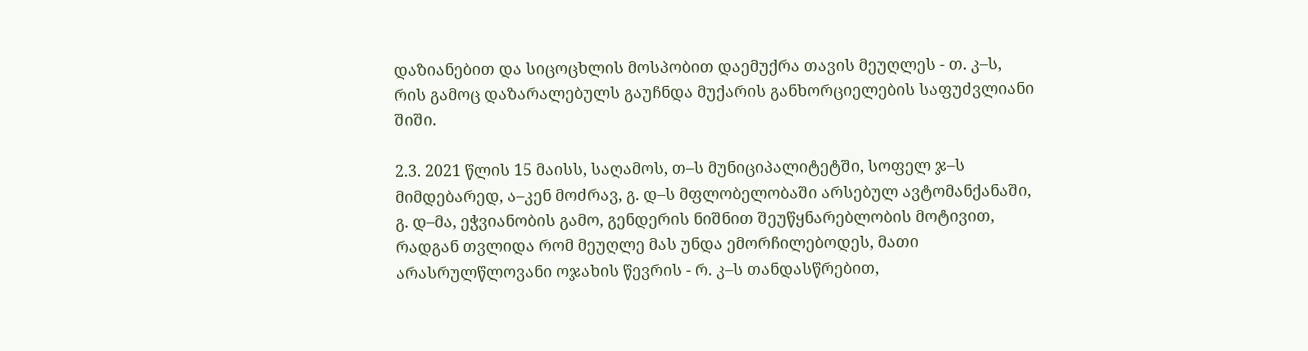დაზიანებით და სიცოცხლის მოსპობით დაემუქრა თავის მეუღლეს - თ. კ–ს, რის გამოც დაზარალებულს გაუჩნდა მუქარის განხორციელების საფუძვლიანი შიში.

2.3. 2021 წლის 15 მაისს, საღამოს, თ–ს მუნიციპალიტეტში, სოფელ ჯ–ს მიმდებარედ, ა–კენ მოძრავ, გ. დ–ს მფლობელობაში არსებულ ავტომანქანაში, გ. დ–მა, ეჭვიანობის გამო, გენდერის ნიშნით შეუწყნარებლობის მოტივით, რადგან თვლიდა რომ მეუღლე მას უნდა ემორჩილებოდეს, მათი არასრულწლოვანი ოჯახის წევრის - რ. კ–ს თანდასწრებით,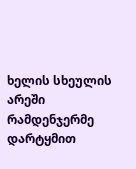ხელის სხეულის არეში რამდენჯერმე დარტყმით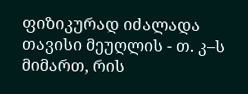ფიზიკურად იძალადა თავისი მეუღლის - თ. კ–ს მიმართ, რის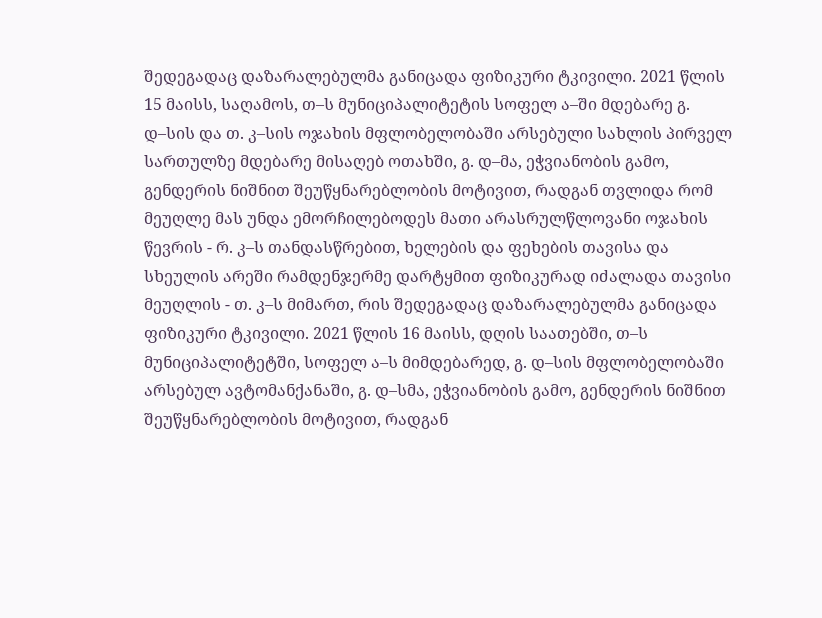შედეგადაც დაზარალებულმა განიცადა ფიზიკური ტკივილი. 2021 წლის 15 მაისს, საღამოს, თ–ს მუნიციპალიტეტის სოფელ ა–ში მდებარე გ. დ–სის და თ. კ–სის ოჯახის მფლობელობაში არსებული სახლის პირველ სართულზე მდებარე მისაღებ ოთახში, გ. დ–მა, ეჭვიანობის გამო, გენდერის ნიშნით შეუწყნარებლობის მოტივით, რადგან თვლიდა რომ მეუღლე მას უნდა ემორჩილებოდეს მათი არასრულწლოვანი ოჯახის წევრის - რ. კ–ს თანდასწრებით, ხელების და ფეხების თავისა და სხეულის არეში რამდენჯერმე დარტყმით ფიზიკურად იძალადა თავისი მეუღლის - თ. კ–ს მიმართ, რის შედეგადაც დაზარალებულმა განიცადა ფიზიკური ტკივილი. 2021 წლის 16 მაისს, დღის საათებში, თ–ს მუნიციპალიტეტში, სოფელ ა–ს მიმდებარედ, გ. დ–სის მფლობელობაში არსებულ ავტომანქანაში, გ. დ–სმა, ეჭვიანობის გამო, გენდერის ნიშნით შეუწყნარებლობის მოტივით, რადგან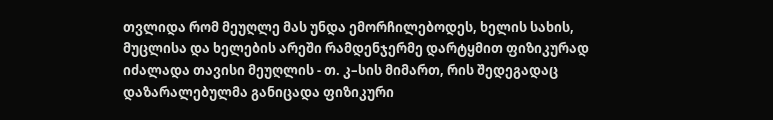თვლიდა რომ მეუღლე მას უნდა ემორჩილებოდეს, ხელის სახის, მუცლისა და ხელების არეში რამდენჯერმე დარტყმით ფიზიკურად იძალადა თავისი მეუღლის - თ. კ–სის მიმართ, რის შედეგადაც დაზარალებულმა განიცადა ფიზიკური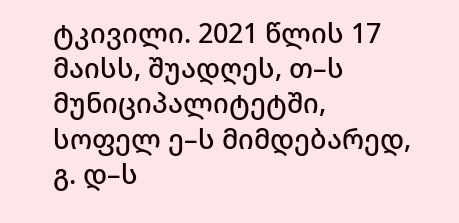ტკივილი. 2021 წლის 17 მაისს, შუადღეს, თ–ს მუნიციპალიტეტში, სოფელ ე–ს მიმდებარედ, გ. დ–ს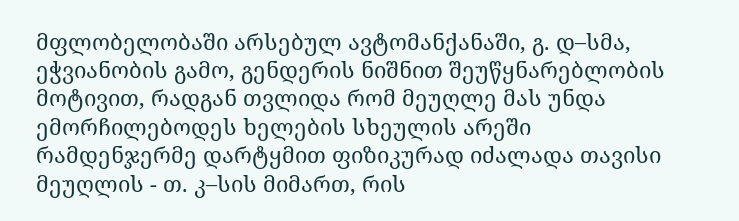მფლობელობაში არსებულ ავტომანქანაში, გ. დ–სმა, ეჭვიანობის გამო, გენდერის ნიშნით შეუწყნარებლობის მოტივით, რადგან თვლიდა რომ მეუღლე მას უნდა ემორჩილებოდეს ხელების სხეულის არეში რამდენჯერმე დარტყმით ფიზიკურად იძალადა თავისი მეუღლის - თ. კ–სის მიმართ, რის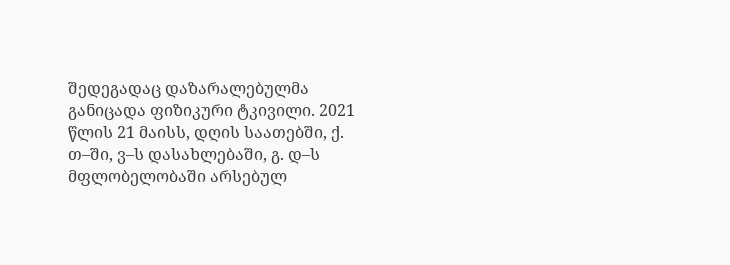შედეგადაც დაზარალებულმა განიცადა ფიზიკური ტკივილი. 2021 წლის 21 მაისს, დღის საათებში, ქ. თ–ში, ვ–ს დასახლებაში, გ. დ–ს მფლობელობაში არსებულ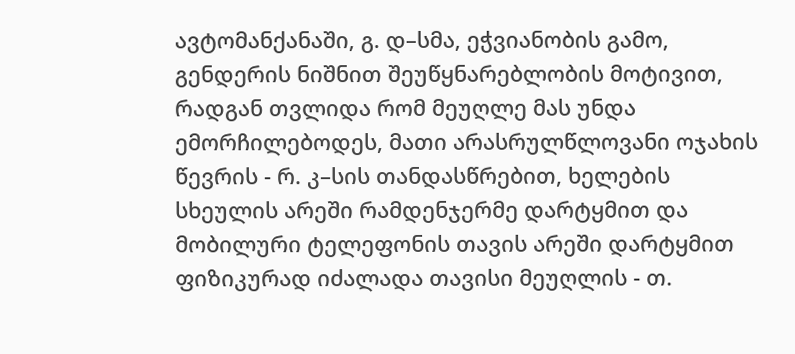ავტომანქანაში, გ. დ–სმა, ეჭვიანობის გამო, გენდერის ნიშნით შეუწყნარებლობის მოტივით, რადგან თვლიდა რომ მეუღლე მას უნდა ემორჩილებოდეს, მათი არასრულწლოვანი ოჯახის წევრის - რ. კ–სის თანდასწრებით, ხელების სხეულის არეში რამდენჯერმე დარტყმით და მობილური ტელეფონის თავის არეში დარტყმით ფიზიკურად იძალადა თავისი მეუღლის - თ.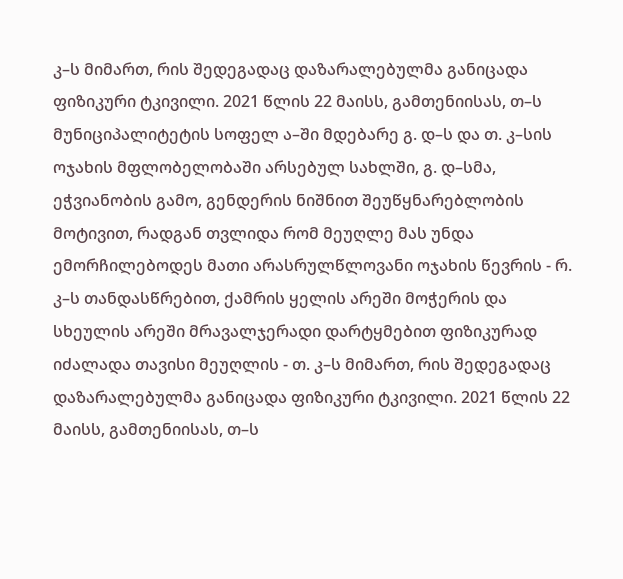კ–ს მიმართ, რის შედეგადაც დაზარალებულმა განიცადა ფიზიკური ტკივილი. 2021 წლის 22 მაისს, გამთენიისას, თ–ს მუნიციპალიტეტის სოფელ ა–ში მდებარე გ. დ–ს და თ. კ–სის ოჯახის მფლობელობაში არსებულ სახლში, გ. დ–სმა, ეჭვიანობის გამო, გენდერის ნიშნით შეუწყნარებლობის მოტივით, რადგან თვლიდა რომ მეუღლე მას უნდა ემორჩილებოდეს მათი არასრულწლოვანი ოჯახის წევრის - რ. კ–ს თანდასწრებით, ქამრის ყელის არეში მოჭერის და სხეულის არეში მრავალჯერადი დარტყმებით ფიზიკურად იძალადა თავისი მეუღლის - თ. კ–ს მიმართ, რის შედეგადაც დაზარალებულმა განიცადა ფიზიკური ტკივილი. 2021 წლის 22 მაისს, გამთენიისას, თ–ს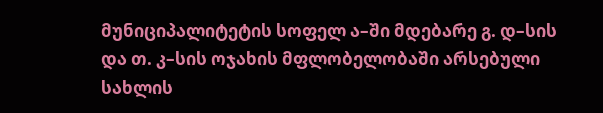მუნიციპალიტეტის სოფელ ა–ში მდებარე გ. დ–სის და თ. კ–სის ოჯახის მფლობელობაში არსებული სახლის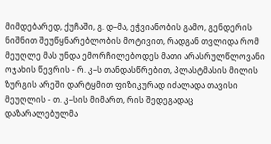მიმდებარედ, ქუჩაში, გ. დ–მა, ეჭვიანობის გამო, გენდერის ნიშნით შეუწყნარებლობის მოტივით, რადგან თვლიდა რომ მეუღლე მას უნდა ემორჩილებოდეს მათი არასრულწლოვანი ოჯახის წევრის - რ. კ–ს თანდასწრებით, პლასტმასის მილის ზურგის არეში დარტყმით ფიზიკურად იძალადა თავისი მეუღლის - თ. კ–სის მიმართ, რის შედეგადაც დაზარალებულმა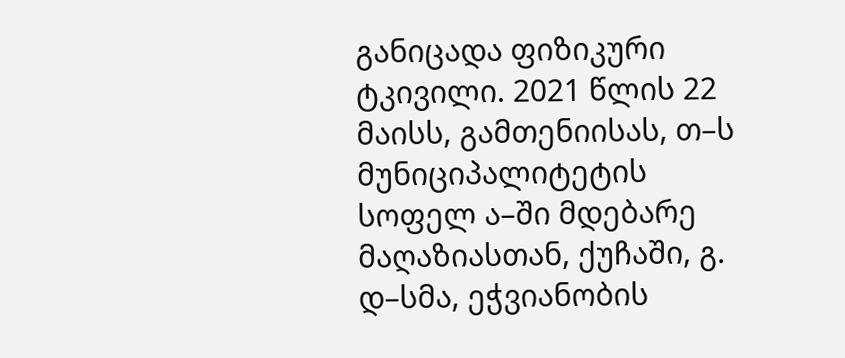განიცადა ფიზიკური ტკივილი. 2021 წლის 22 მაისს, გამთენიისას, თ–ს მუნიციპალიტეტის სოფელ ა–ში მდებარე მაღაზიასთან, ქუჩაში, გ. დ–სმა, ეჭვიანობის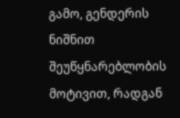გამო, გენდერის ნიშნით შეუწყნარებლობის მოტივით, რადგან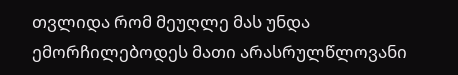თვლიდა რომ მეუღლე მას უნდა ემორჩილებოდეს მათი არასრულწლოვანი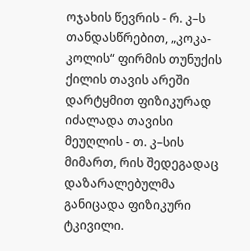ოჯახის წევრის - რ. კ–ს თანდასწრებით, „კოკა-კოლის“ ფირმის თუნუქის ქილის თავის არეში დარტყმით ფიზიკურად იძალადა თავისი მეუღლის - თ. კ–სის მიმართ, რის შედეგადაც დაზარალებულმა განიცადა ფიზიკური ტკივილი.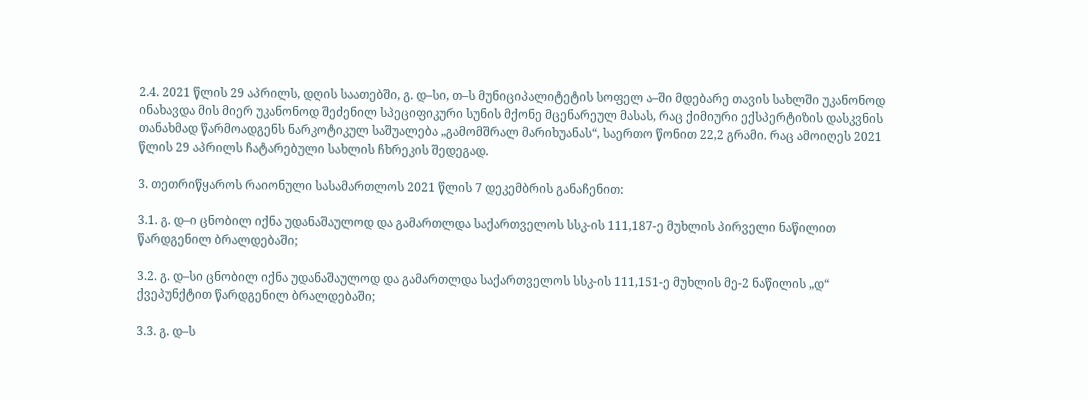2.4. 2021 წლის 29 აპრილს, დღის საათებში, გ. დ–სი, თ–ს მუნიციპალიტეტის სოფელ ა–ში მდებარე თავის სახლში უკანონოდ ინახავდა მის მიერ უკანონოდ შეძენილ სპეციფიკური სუნის მქონე მცენარეულ მასას, რაც ქიმიური ექსპერტიზის დასკვნის თანახმად წარმოადგენს ნარკოტიკულ საშუალება „გამომშრალ მარიხუანას“, საერთო წონით 22,2 გრამი. რაც ამოიღეს 2021 წლის 29 აპრილს ჩატარებული სახლის ჩხრეკის შედეგად.

3. თეთრიწყაროს რაიონული სასამართლოს 2021 წლის 7 დეკემბრის განაჩენით:

3.1. გ. დ–ი ცნობილ იქნა უდანაშაულოდ და გამართლდა საქართველოს სსკ-ის 111,187-ე მუხლის პირველი ნაწილით წარდგენილ ბრალდებაში;

3.2. გ. დ–სი ცნობილ იქნა უდანაშაულოდ და გამართლდა საქართველოს სსკ-ის 111,151-ე მუხლის მე-2 ნაწილის „დ“ ქვეპუნქტით წარდგენილ ბრალდებაში;

3.3. გ. დ–ს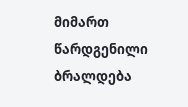მიმართ წარდგენილი ბრალდება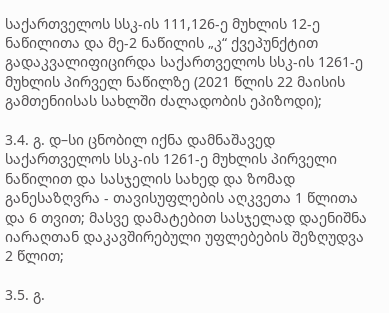საქართველოს სსკ-ის 111,126-ე მუხლის 12-ე ნაწილითა და მე-2 ნაწილის „კ“ ქვეპუნქტით გადაკვალიფიცირდა საქართველოს სსკ-ის 1261-ე მუხლის პირველ ნაწილზე (2021 წლის 22 მაისის გამთენიისას სახლში ძალადობის ეპიზოდი);

3.4. გ. დ–სი ცნობილ იქნა დამნაშავედ საქართველოს სსკ-ის 1261-ე მუხლის პირველი ნაწილით და სასჯელის სახედ და ზომად განესაზღვრა - თავისუფლების აღკვეთა 1 წლითა და 6 თვით; მასვე დამატებით სასჯელად დაენიშნა იარაღთან დაკავშირებული უფლებების შეზღუდვა 2 წლით;

3.5. გ.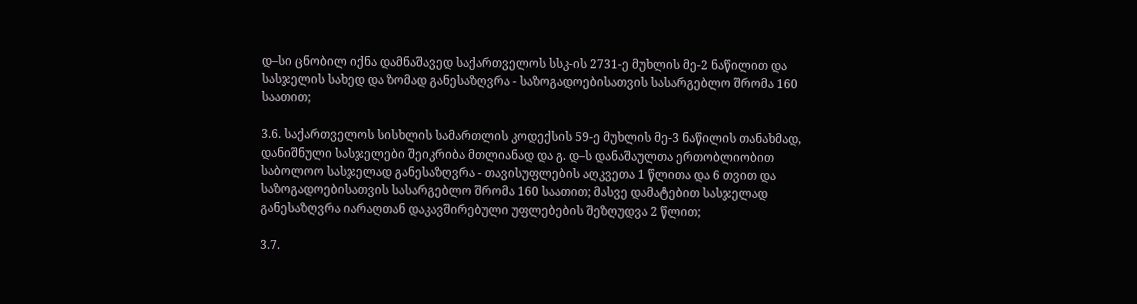დ–სი ცნობილ იქნა დამნაშავედ საქართველოს სსკ-ის 2731-ე მუხლის მე-2 ნაწილით და სასჯელის სახედ და ზომად განესაზღვრა - საზოგადოებისათვის სასარგებლო შრომა 160 საათით;

3.6. საქართველოს სისხლის სამართლის კოდექსის 59-ე მუხლის მე-3 ნაწილის თანახმად, დანიშნული სასჯელები შეიკრიბა მთლიანად და გ. დ–ს დანაშაულთა ერთობლიობით საბოლოო სასჯელად განესაზღვრა - თავისუფლების აღკვეთა 1 წლითა და 6 თვით და საზოგადოებისათვის სასარგებლო შრომა 160 საათით; მასვე დამატებით სასჯელად განესაზღვრა იარაღთან დაკავშირებული უფლებების შეზღუდვა 2 წლით;

3.7.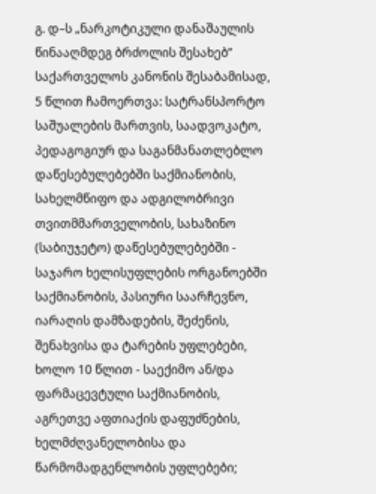გ. დ–ს „ნარკოტიკული დანაშაულის წინააღმდეგ ბრძოლის შესახებ” საქართველოს კანონის შესაბამისად, 5 წლით ჩამოერთვა: სატრანსპორტო საშუალების მართვის, საადვოკატო, პედაგოგიურ და საგანმანათლებლო დაწესებულებებში საქმიანობის, სახელმწიფო და ადგილობრივი თვითმმართველობის, სახაზინო (საბიუჯეტო) დაწესებულებებში - საჯარო ხელისუფლების ორგანოებში საქმიანობის, პასიური საარჩევნო, იარაღის დამზადების, შეძენის, შენახვისა და ტარების უფლებები, ხოლო 10 წლით - საექიმო ან/და ფარმაცევტული საქმიანობის, აგრეთვე აფთიაქის დაფუძნების, ხელმძღვანელობისა და წარმომადგენლობის უფლებები;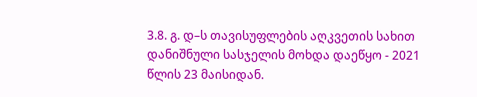3.8. გ. დ–ს თავისუფლების აღკვეთის სახით დანიშნული სასჯელის მოხდა დაეწყო - 2021 წლის 23 მაისიდან.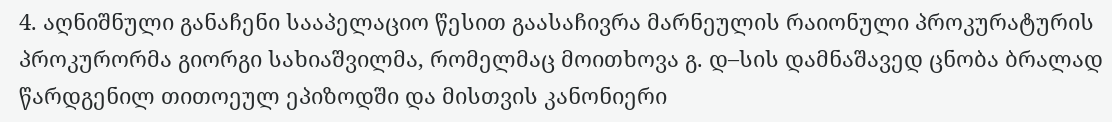4. აღნიშნული განაჩენი სააპელაციო წესით გაასაჩივრა მარნეულის რაიონული პროკურატურის პროკურორმა გიორგი სახიაშვილმა, რომელმაც მოითხოვა გ. დ–სის დამნაშავედ ცნობა ბრალად წარდგენილ თითოეულ ეპიზოდში და მისთვის კანონიერი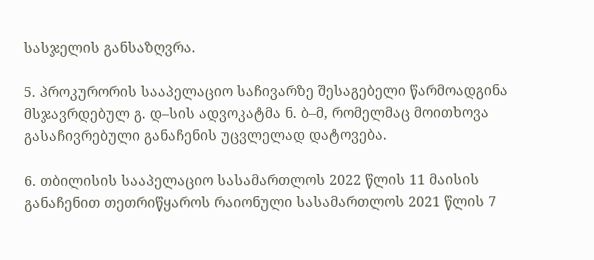სასჯელის განსაზღვრა.

5. პროკურორის სააპელაციო საჩივარზე შესაგებელი წარმოადგინა მსჯავრდებულ გ. დ–სის ადვოკატმა ნ. ბ–მ, რომელმაც მოითხოვა გასაჩივრებული განაჩენის უცვლელად დატოვება.

6. თბილისის სააპელაციო სასამართლოს 2022 წლის 11 მაისის განაჩენით თეთრიწყაროს რაიონული სასამართლოს 2021 წლის 7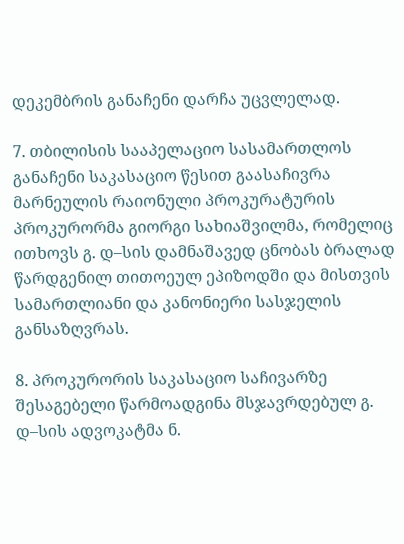დეკემბრის განაჩენი დარჩა უცვლელად.

7. თბილისის სააპელაციო სასამართლოს განაჩენი საკასაციო წესით გაასაჩივრა მარნეულის რაიონული პროკურატურის პროკურორმა გიორგი სახიაშვილმა, რომელიც ითხოვს გ. დ–სის დამნაშავედ ცნობას ბრალად წარდგენილ თითოეულ ეპიზოდში და მისთვის სამართლიანი და კანონიერი სასჯელის განსაზღვრას.

8. პროკურორის საკასაციო საჩივარზე შესაგებელი წარმოადგინა მსჯავრდებულ გ. დ–სის ადვოკატმა ნ.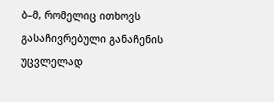ბ–მ, რომელიც ითხოვს გასაჩივრებული განაჩენის უცვლელად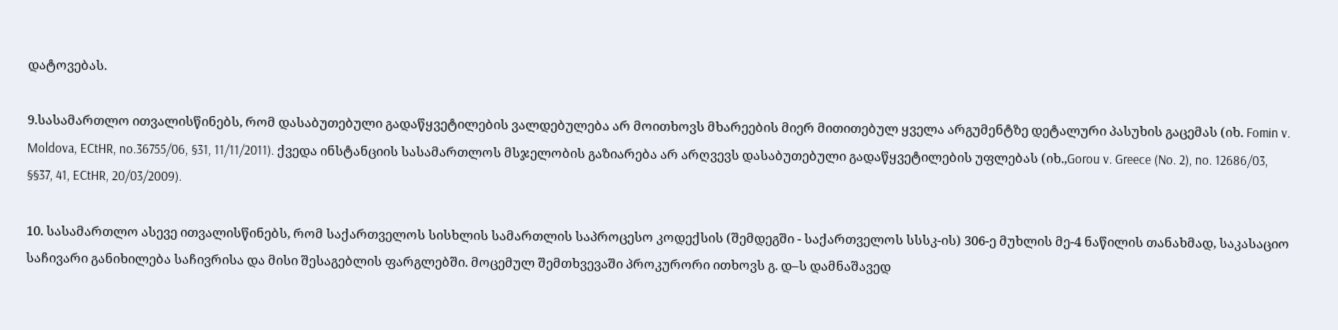დატოვებას.

9.სასამართლო ითვალისწინებს, რომ დასაბუთებული გადაწყვეტილების ვალდებულება არ მოითხოვს მხარეების მიერ მითითებულ ყველა არგუმენტზე დეტალური პასუხის გაცემას (იხ. Fomin v. Moldova, ECtHR, no.36755/06, §31, 11/11/2011). ქვედა ინსტანციის სასამართლოს მსჯელობის გაზიარება არ არღვევს დასაბუთებული გადაწყვეტილების უფლებას (იხ.,Gorou v. Greece (No. 2), no. 12686/03, §§37, 41, ECtHR, 20/03/2009).

10. სასამართლო ასევე ითვალისწინებს, რომ საქართველოს სისხლის სამართლის საპროცესო კოდექსის (შემდეგში - საქართველოს სსსკ-ის) 306-ე მუხლის მე-4 ნაწილის თანახმად, საკასაციო საჩივარი განიხილება საჩივრისა და მისი შესაგებლის ფარგლებში. მოცემულ შემთხვევაში პროკურორი ითხოვს გ. დ–ს დამნაშავედ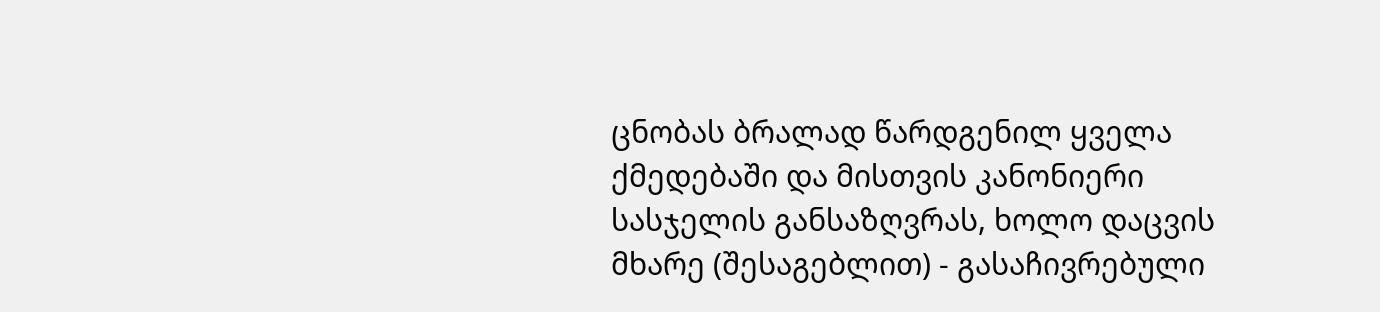ცნობას ბრალად წარდგენილ ყველა ქმედებაში და მისთვის კანონიერი სასჯელის განსაზღვრას, ხოლო დაცვის მხარე (შესაგებლით) - გასაჩივრებული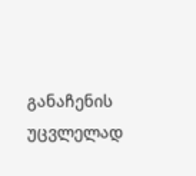განაჩენის უცვლელად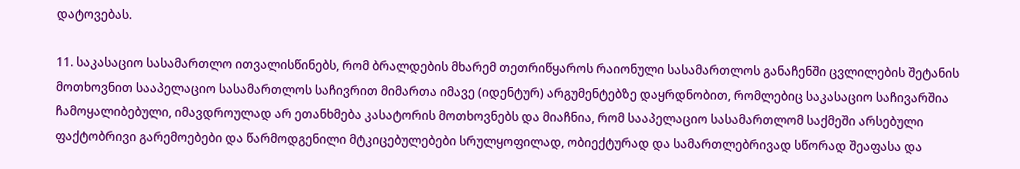დატოვებას.

11. საკასაციო სასამართლო ითვალისწინებს, რომ ბრალდების მხარემ თეთრიწყაროს რაიონული სასამართლოს განაჩენში ცვლილების შეტანის მოთხოვნით სააპელაციო სასამართლოს საჩივრით მიმართა იმავე (იდენტურ) არგუმენტებზე დაყრდნობით, რომლებიც საკასაციო საჩივარშია ჩამოყალიბებული, იმავდროულად არ ეთანხმება კასატორის მოთხოვნებს და მიაჩნია, რომ სააპელაციო სასამართლომ საქმეში არსებული ფაქტობრივი გარემოებები და წარმოდგენილი მტკიცებულებები სრულყოფილად, ობიექტურად და სამართლებრივად სწორად შეაფასა და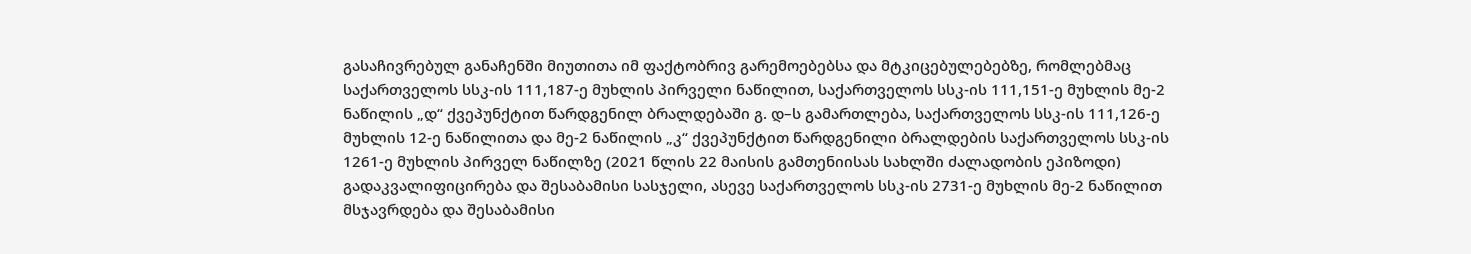გასაჩივრებულ განაჩენში მიუთითა იმ ფაქტობრივ გარემოებებსა და მტკიცებულებებზე, რომლებმაც საქართველოს სსკ-ის 111,187-ე მუხლის პირველი ნაწილით, საქართველოს სსკ-ის 111,151-ე მუხლის მე-2 ნაწილის „დ“ ქვეპუნქტით წარდგენილ ბრალდებაში გ. დ–ს გამართლება, საქართველოს სსკ-ის 111,126-ე მუხლის 12-ე ნაწილითა და მე-2 ნაწილის „კ“ ქვეპუნქტით წარდგენილი ბრალდების საქართველოს სსკ-ის 1261-ე მუხლის პირველ ნაწილზე (2021 წლის 22 მაისის გამთენიისას სახლში ძალადობის ეპიზოდი) გადაკვალიფიცირება და შესაბამისი სასჯელი, ასევე საქართველოს სსკ-ის 2731-ე მუხლის მე-2 ნაწილით მსჯავრდება და შესაბამისი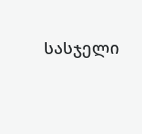სასჯელი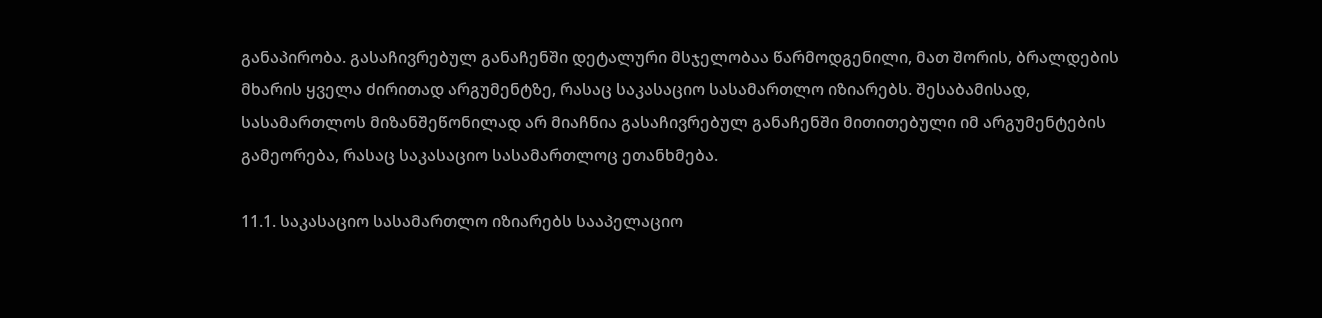განაპირობა. გასაჩივრებულ განაჩენში დეტალური მსჯელობაა წარმოდგენილი, მათ შორის, ბრალდების მხარის ყველა ძირითად არგუმენტზე, რასაც საკასაციო სასამართლო იზიარებს. შესაბამისად, სასამართლოს მიზანშეწონილად არ მიაჩნია გასაჩივრებულ განაჩენში მითითებული იმ არგუმენტების გამეორება, რასაც საკასაციო სასამართლოც ეთანხმება.

11.1. საკასაციო სასამართლო იზიარებს სააპელაციო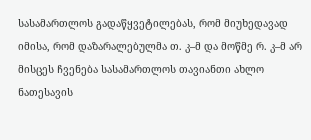სასამართლოს გადაწყვეტილებას, რომ მიუხედავად იმისა, რომ დაზარალებულმა თ. კ–მ და მოწმე რ. კ–მ არ მისცეს ჩვენება სასამართლოს თავიანთი ახლო ნათესავის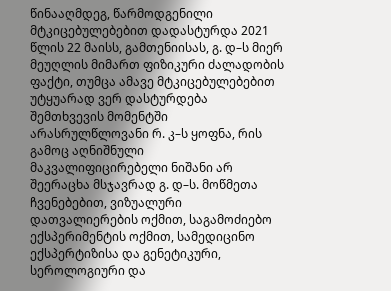წინააღმდეგ, წარმოდგენილი მტკიცებულებებით დადასტურდა 2021 წლის 22 მაისს, გამთენიისას, გ. დ–ს მიერ მეუღლის მიმართ ფიზიკური ძალადობის ფაქტი, თუმცა ამავე მტკიცებულებებით უტყუარად ვერ დასტურდება შემთხვევის მომენტში არასრულწლოვანი რ. კ–ს ყოფნა, რის გამოც აღნიშნული მაკვალიფიცირებელი ნიშანი არ შეერაცხა მსჯავრად გ. დ–ს. მოწმეთა ჩვენებებით, ვიზუალური დათვალიერების ოქმით, საგამოძიებო ექსპერიმენტის ოქმით, სამედიცინო ექსპერტიზისა და გენეტიკური, სეროლოგიური და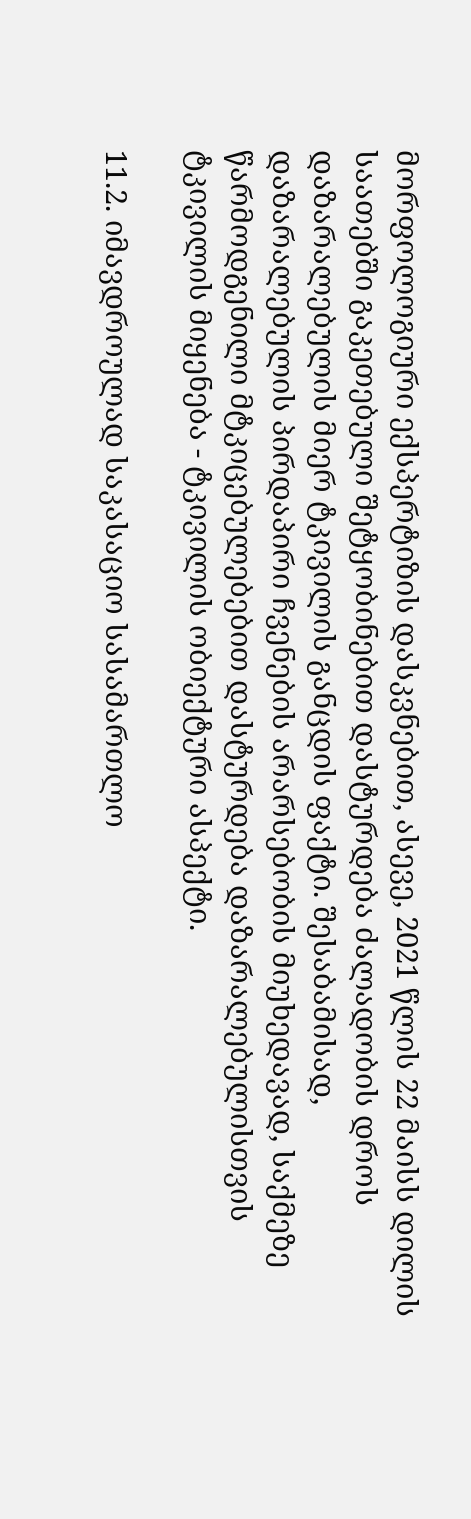მორფოლოგიური ექსპერტიზის დასკვნებით, ასევე, 2021 წლის 22 მაისს დილის საათებში გაკეთებული შეტყობინებით დასტურდება ძალადობის დროს დაზარალებულის მიერ ტკივილის განცდის ფაქტი. შესაბამისად, დაზარალებულის პირდაპირი ჩვენების არარსებობის მიუხედავად, საქმეზე წარმოდგენილი მტკიცებულებებით დასტურდება დაზარალებულისთვის ტკივილის მიყენება - ტკივილის ობიექტური ასპექტი.

11.2. იმავდროულად საკასაციო სასამართლო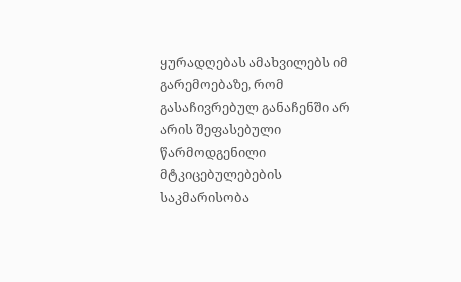ყურადღებას ამახვილებს იმ გარემოებაზე, რომ გასაჩივრებულ განაჩენში არ არის შეფასებული წარმოდგენილი მტკიცებულებების საკმარისობა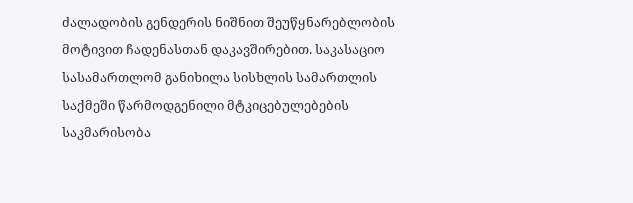ძალადობის გენდერის ნიშნით შეუწყნარებლობის მოტივით ჩადენასთან დაკავშირებით. საკასაციო სასამართლომ განიხილა სისხლის სამართლის საქმეში წარმოდგენილი მტკიცებულებების საკმარისობა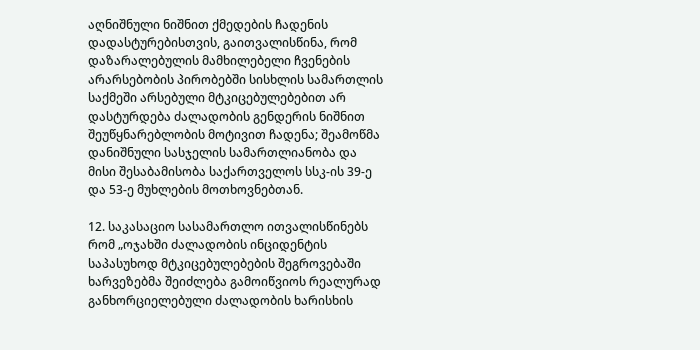აღნიშნული ნიშნით ქმედების ჩადენის დადასტურებისთვის, გაითვალისწინა, რომ დაზარალებულის მამხილებელი ჩვენების არარსებობის პირობებში სისხლის სამართლის საქმეში არსებული მტკიცებულებებით არ დასტურდება ძალადობის გენდერის ნიშნით შეუწყნარებლობის მოტივით ჩადენა; შეამოწმა დანიშნული სასჯელის სამართლიანობა და მისი შესაბამისობა საქართველოს სსკ-ის 39-ე და 53-ე მუხლების მოთხოვნებთან.

12. საკასაციო სასამართლო ითვალისწინებს რომ „ოჯახში ძალადობის ინციდენტის საპასუხოდ მტკიცებულებების შეგროვებაში ხარვეზებმა შეიძლება გამოიწვიოს რეალურად განხორციელებული ძალადობის ხარისხის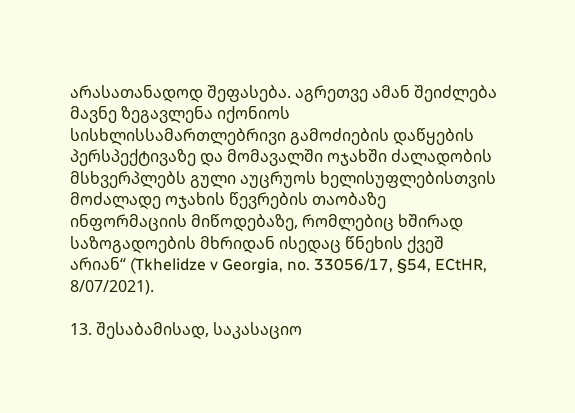არასათანადოდ შეფასება. აგრეთვე ამან შეიძლება მავნე ზეგავლენა იქონიოს სისხლისსამართლებრივი გამოძიების დაწყების პერსპექტივაზე და მომავალში ოჯახში ძალადობის მსხვერპლებს გული აუცრუოს ხელისუფლებისთვის მოძალადე ოჯახის წევრების თაობაზე ინფორმაციის მიწოდებაზე, რომლებიც ხშირად საზოგადოების მხრიდან ისედაც წნეხის ქვეშ არიან“ (Tkhelidze v Georgia, no. 33056/17, §54, ECtHR, 8/07/2021).

13. შესაბამისად, საკასაციო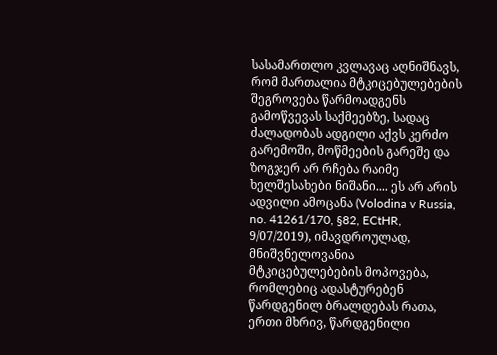სასამართლო კვლავაც აღნიშნავს, რომ მართალია მტკიცებულებების შეგროვება წარმოადგენს გამოწვევას საქმეებზე, სადაც ძალადობას ადგილი აქვს კერძო გარემოში, მოწმეების გარეშე და ზოგჯერ არ რჩება რაიმე ხელშესახები ნიშანი.... ეს არ არის ადვილი ამოცანა (Volodina v Russia, no. 41261/170, §82, ECtHR, 9/07/2019), იმავდროულად, მნიშვნელოვანია მტკიცებულებების მოპოვება, რომლებიც ადასტურებენ წარდგენილ ბრალდებას რათა, ერთი მხრივ, წარდგენილი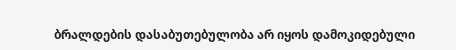ბრალდების დასაბუთებულობა არ იყოს დამოკიდებული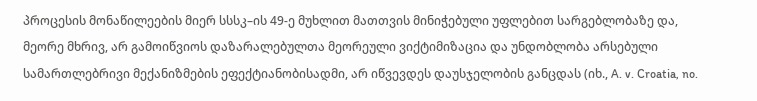პროცესის მონაწილეების მიერ სსსკ–ის 49-ე მუხლით მათთვის მინიჭებული უფლებით სარგებლობაზე და, მეორე მხრივ, არ გამოიწვიოს დაზარალებულთა მეორეული ვიქტიმიზაცია და უნდობლობა არსებული სამართლებრივი მექანიზმების ეფექტიანობისადმი, არ იწვევდეს დაუსჯელობის განცდას (იხ., A. v. Croatia, no.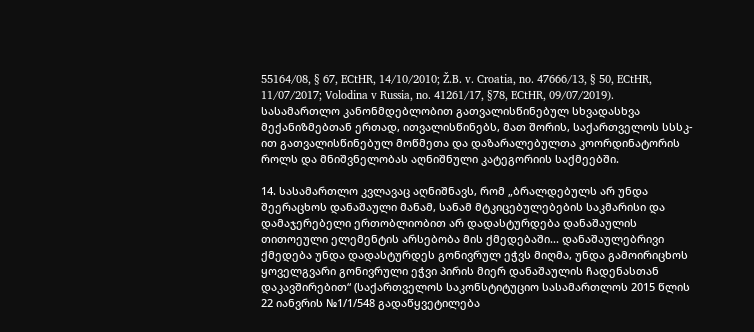55164/08, § 67, ECtHR, 14/10/2010; Ž.B. v. Croatia, no. 47666/13, § 50, ECtHR, 11/07/2017; Volodina v Russia, no. 41261/17, §78, ECtHR, 09/07/2019). სასამართლო კანონმდებლობით გათვალისწინებულ სხვადასხვა მექანიზმებთან ერთად, ითვალისწინებს, მათ შორის, საქართველოს სსსკ-ით გათვალისწინებულ მოწმეთა და დაზარალებულთა კოორდინატორის როლს და მნიშვნელობას აღნიშნული კატეგორიის საქმეებში.

14. სასამართლო კვლავაც აღნიშნავს, რომ „ბრალდებულს არ უნდა შეერაცხოს დანაშაული მანამ, სანამ მტკიცებულებების საკმარისი და დამაჯერებელი ერთობლიობით არ დადასტურდება დანაშაულის თითოეული ელემენტის არსებობა მის ქმედებაში... დანაშაულებრივი ქმედება უნდა დადასტურდეს გონივრულ ეჭვს მიღმა, უნდა გამოირიცხოს ყოველგვარი გონივრული ეჭვი პირის მიერ დანაშაულის ჩადენასთან დაკავშირებით“ (საქართველოს საკონსტიტუციო სასამართლოს 2015 წლის 22 იანვრის №1/1/548 გადაწყვეტილება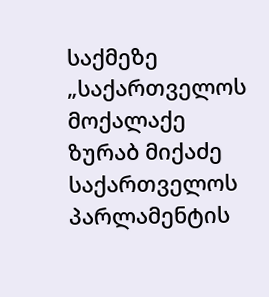საქმეზე „საქართველოს მოქალაქე ზურაბ მიქაძე საქართველოს პარლამენტის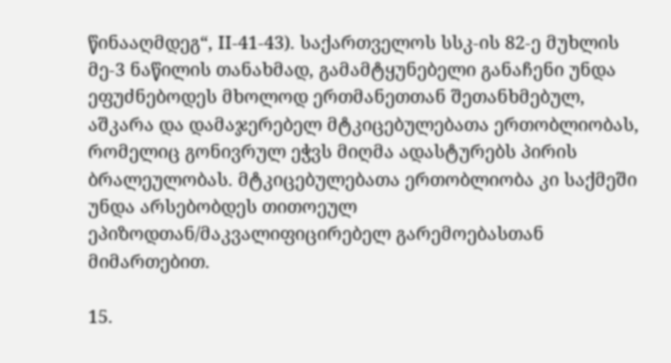წინააღმდეგ“, II-41-43). საქართველოს სსკ-ის 82-ე მუხლის მე-3 ნაწილის თანახმად, გამამტყუნებელი განაჩენი უნდა ეფუძნებოდეს მხოლოდ ერთმანეთთან შეთანხმებულ, აშკარა და დამაჯერებელ მტკიცებულებათა ერთობლიობას, რომელიც გონივრულ ეჭვს მიღმა ადასტურებს პირის ბრალეულობას. მტკიცებულებათა ერთობლიობა კი საქმეში უნდა არსებობდეს თითოეულ ეპიზოდთან/მაკვალიფიცირებელ გარემოებასთან მიმართებით.

15.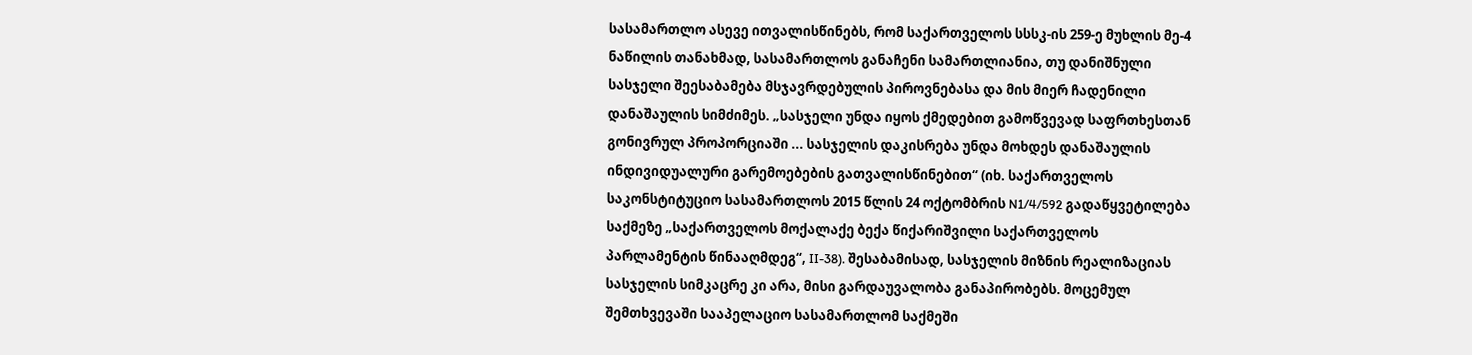სასამართლო ასევე ითვალისწინებს, რომ საქართველოს სსსკ-ის 259-ე მუხლის მე-4 ნაწილის თანახმად, სასამართლოს განაჩენი სამართლიანია, თუ დანიშნული სასჯელი შეესაბამება მსჯავრდებულის პიროვნებასა და მის მიერ ჩადენილი დანაშაულის სიმძიმეს. „სასჯელი უნდა იყოს ქმედებით გამოწვევად საფრთხესთან გონივრულ პროპორციაში ... სასჯელის დაკისრება უნდა მოხდეს დანაშაულის ინდივიდუალური გარემოებების გათვალისწინებით“ (იხ. საქართველოს საკონსტიტუციო სასამართლოს 2015 წლის 24 ოქტომბრის N1/4/592 გადაწყვეტილება საქმეზე „საქართველოს მოქალაქე ბექა წიქარიშვილი საქართველოს პარლამენტის წინააღმდეგ“, II-38). შესაბამისად, სასჯელის მიზნის რეალიზაციას სასჯელის სიმკაცრე კი არა, მისი გარდაუვალობა განაპირობებს. მოცემულ შემთხვევაში სააპელაციო სასამართლომ საქმეში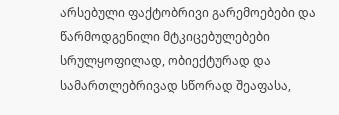არსებული ფაქტობრივი გარემოებები და წარმოდგენილი მტკიცებულებები სრულყოფილად, ობიექტურად და სამართლებრივად სწორად შეაფასა,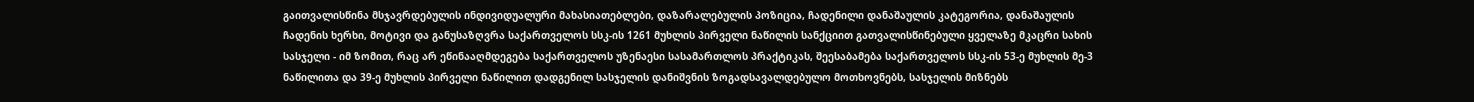გაითვალისწინა მსჯავრდებულის ინდივიდუალური მახასიათებლები, დაზარალებულის პოზიცია, ჩადენილი დანაშაულის კატეგორია, დანაშაულის ჩადენის ხერხი, მოტივი და განუსაზღვრა საქართველოს სსკ-ის 1261 მუხლის პირველი ნაწილის სანქციით გათვალისწინებული ყველაზე მკაცრი სახის სასჯელი - იმ ზომით, რაც არ ეწინააღმდეგება საქართველოს უზენაესი სასამართლოს პრაქტიკას, შეესაბამება საქართველოს სსკ-ის 53-ე მუხლის მე-3 ნაწილითა და 39-ე მუხლის პირველი ნაწილით დადგენილ სასჯელის დანიშვნის ზოგადსავალდებულო მოთხოვნებს, სასჯელის მიზნებს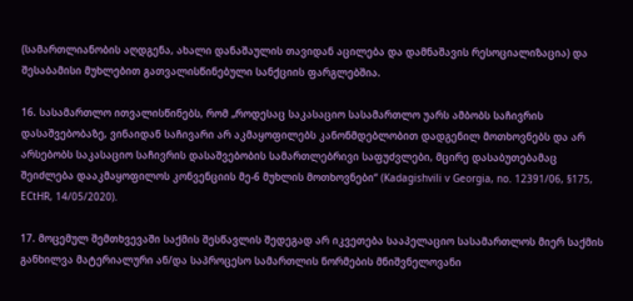(სამართლიანობის აღდგენა, ახალი დანაშაულის თავიდან აცილება და დამნაშავის რესოციალიზაცია) და შესაბამისი მუხლებით გათვალისწინებული სანქციის ფარგლებშია.

16. სასამართლო ითვალისწინებს, რომ „როდესაც საკასაციო სასამართლო უარს ამბობს საჩივრის დასაშვებობაზე, ვინაიდან საჩივარი არ აკმაყოფილებს კანონმდებლობით დადგენილ მოთხოვნებს და არ არსებობს საკასაციო საჩივრის დასაშვებობის სამართლებრივი საფუძვლები, მცირე დასაბუთებამაც შეიძლება დააკმაყოფილოს კონვენციის მე-6 მუხლის მოთხოვნები“ (Kadagishvili v Georgia, no. 12391/06, §175, ECtHR, 14/05/2020).

17. მოცემულ შემთხვევაში საქმის შესწავლის შედეგად არ იკვეთება სააპელაციო სასამართლოს მიერ საქმის განხილვა მატერიალური ან/და საპროცესო სამართლის ნორმების მნიშვნელოვანი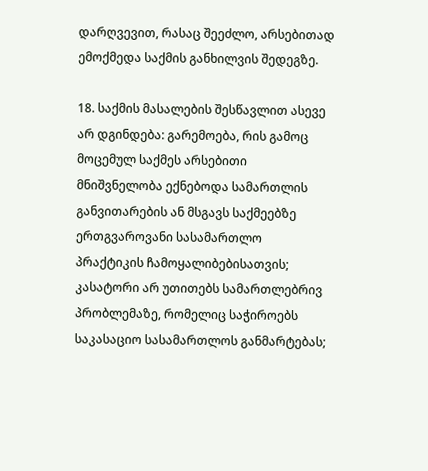დარღვევით, რასაც შეეძლო, არსებითად ემოქმედა საქმის განხილვის შედეგზე.

18. საქმის მასალების შესწავლით ასევე არ დგინდება: გარემოება, რის გამოც მოცემულ საქმეს არსებითი მნიშვნელობა ექნებოდა სამართლის განვითარების ან მსგავს საქმეებზე ერთგვაროვანი სასამართლო პრაქტიკის ჩამოყალიბებისათვის; კასატორი არ უთითებს სამართლებრივ პრობლემაზე, რომელიც საჭიროებს საკასაციო სასამართლოს განმარტებას;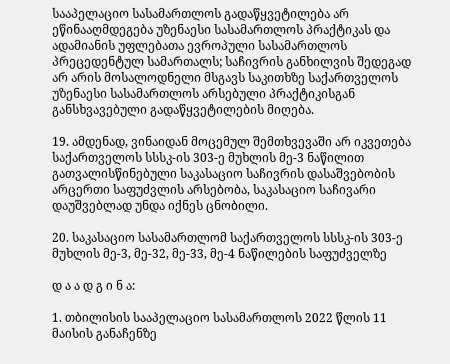სააპელაციო სასამართლოს გადაწყვეტილება არ ეწინააღმდეგება უზენაესი სასამართლოს პრაქტიკას და ადამიანის უფლებათა ევროპული სასამართლოს პრეცედენტულ სამართალს; საჩივრის განხილვის შედეგად არ არის მოსალოდნელი მსგავს საკითხზე საქართველოს უზენაესი სასამართლოს არსებული პრაქტიკისგან განსხვავებული გადაწყვეტილების მიღება.

19. ამდენად, ვინაიდან მოცემულ შემთხვევაში არ იკვეთება საქართველოს სსსკ-ის 303-ე მუხლის მე-3 ნაწილით გათვალისწინებული საკასაციო საჩივრის დასაშვებობის არცერთი საფუძვლის არსებობა, საკასაციო საჩივარი დაუშვებლად უნდა იქნეს ცნობილი.

20. საკასაციო სასამართლომ საქართველოს სსსკ-ის 303-ე მუხლის მე-3, მე-32, მე-33, მე-4 ნაწილების საფუძველზე

დ ა ა დ გ ი ნ ა:

1. თბილისის სააპელაციო სასამართლოს 2022 წლის 11 მაისის განაჩენზე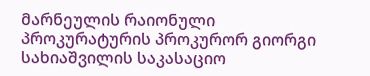მარნეულის რაიონული პროკურატურის პროკურორ გიორგი სახიაშვილის საკასაციო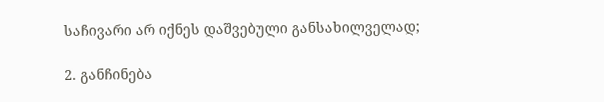საჩივარი არ იქნეს დაშვებული განსახილველად;

2. განჩინება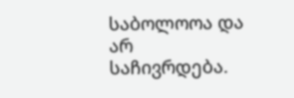საბოლოოა და არ საჩივრდება.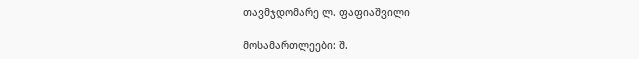თავმჯდომარე ლ. ფაფიაშვილი

მოსამართლეები: შ.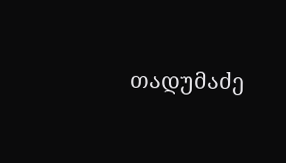თადუმაძე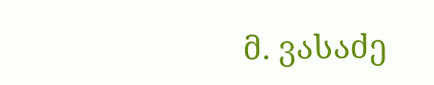მ. ვასაძე